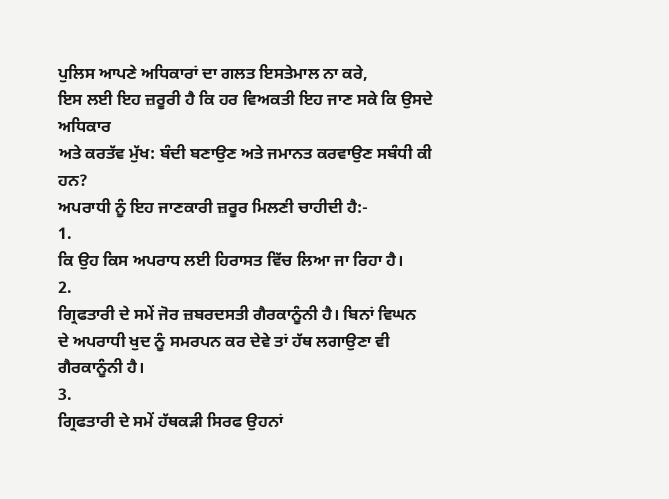ਪੁਲਿਸ ਆਪਣੇ ਅਧਿਕਾਰਾਂ ਦਾ ਗਲਤ ਇਸਤੇਮਾਲ ਨਾ ਕਰੇ,
ਇਸ ਲਈ ਇਹ ਜ਼ਰੂਰੀ ਹੈ ਕਿ ਹਰ ਵਿਅਕਤੀ ਇਹ ਜਾਣ ਸਕੇ ਕਿ ਉਸਦੇ ਅਧਿਕਾਰ
ਅਤੇ ਕਰਤੱਵ ਮੁੱਖ: ਬੰਦੀ ਬਣਾਉਣ ਅਤੇ ਜਮਾਨਤ ਕਰਵਾਉਣ ਸਬੰਧੀ ਕੀ ਹਨ?
ਅਪਰਾਧੀ ਨੂੰ ਇਹ ਜਾਣਕਾਰੀ ਜ਼ਰੂਰ ਮਿਲਣੀ ਚਾਹੀਦੀ ਹੈ:-
1.
ਕਿ ਉਹ ਕਿਸ ਅਪਰਾਧ ਲਈ ਹਿਰਾਸਤ ਵਿੱਚ ਲਿਆ ਜਾ ਰਿਹਾ ਹੈ।
2.
ਗ੍ਰਿਫਤਾਰੀ ਦੇ ਸਮੇਂ ਜੋਰ ਜ਼ਬਰਦਸਤੀ ਗੈਰਕਾਨੂੰਨੀ ਹੈ। ਬਿਨਾਂ ਵਿਘਨ
ਦੇ ਅਪਰਾਧੀ ਖੁਦ ਨੂੰ ਸਮਰਪਨ ਕਰ ਦੇਵੇ ਤਾਂ ਹੱਥ ਲਗਾਉਣਾ ਵੀ
ਗੈਰਕਾਨੂੰਨੀ ਹੈ।
3.
ਗ੍ਰਿਫਤਾਰੀ ਦੇ ਸਮੇਂ ਹੱਥਕੜੀ ਸਿਰਫ ਉਹਨਾਂ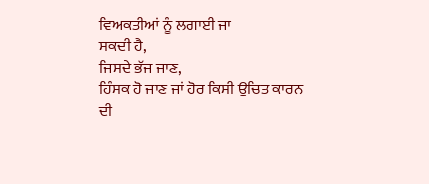ਵਿਅਕਤੀਆਂ ਨੂੰ ਲਗਾਈ ਜਾ
ਸਕਦੀ ਹੈ,
ਜਿਸਦੇ ਭੱਜ ਜਾਣ,
ਹਿੰਸਕ ਹੋ ਜਾਣ ਜਾਂ ਹੋਰ ਕਿਸੀ ਉਚਿਤ ਕਾਰਨ ਦੀ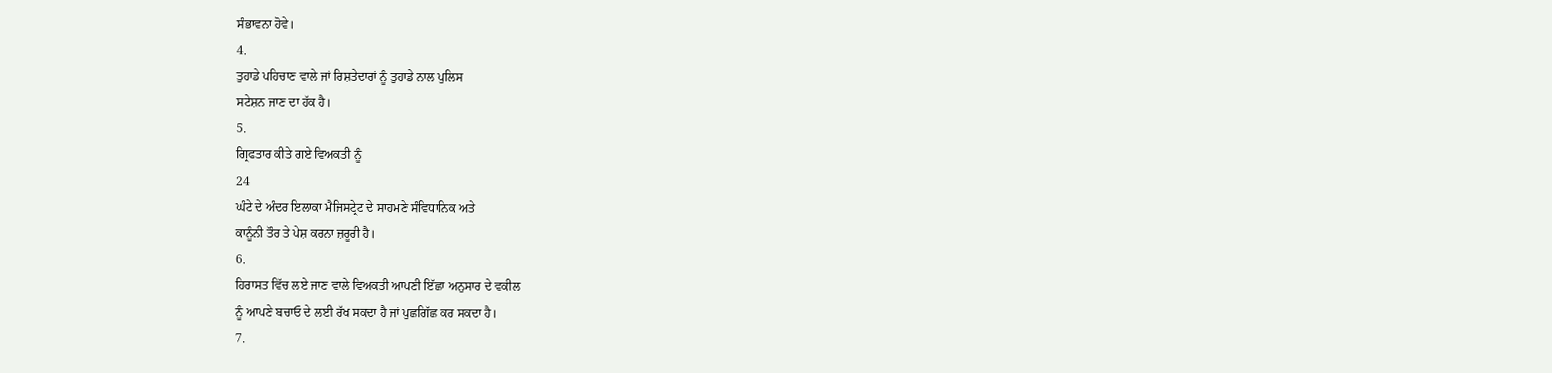ਸੰਭਾਵਨਾ ਹੋਵੇ।
4.
ਤੁਹਾਡੇ ਪਹਿਚਾਣ ਵਾਲੇ ਜਾਂ ਰਿਸ਼ਤੇਦਾਰਾਂ ਨੂੰ ਤੁਹਾਡੇ ਨਾਲ ਪੁਲਿਸ
ਸਟੇਸ਼ਨ ਜਾਣ ਦਾ ਹੱਕ ਹੈ।
5.
ਗ੍ਰਿਫਤਾਰ ਕੀਤੇ ਗਏ ਵਿਅਕਤੀ ਨੂੰ
24
ਘੰਟੇ ਦੇ ਅੰਦਰ ਇਲਾਕਾ ਮੈਜਿਸਟ੍ਰੇਟ ਦੇ ਸਾਹਮਣੇ ਸੰਵਿਧਾਨਿਕ ਅਤੇ
ਕਾਨੂੰਨੀ ਤੌਰ ਤੇ ਪੇਸ਼ ਕਰਨਾ ਜ਼ਰੂਰੀ ਹੈ।
6.
ਹਿਰਾਸਤ ਵਿੱਚ ਲਏ ਜਾਣ ਵਾਲੇ ਵਿਅਕਤੀ ਆਪਣੀ ਇੱਛਾ ਅਨੁਸਾਰ ਦੇ ਵਕੀਲ
ਨੂੰ ਆਪਣੇ ਬਚਾਓ ਦੇ ਲਈ ਰੱਖ ਸਕਦਾ ਹੈ ਜਾਂ ਪੁਛਗਿੱਛ ਕਰ ਸਕਦਾ ਹੈ।
7.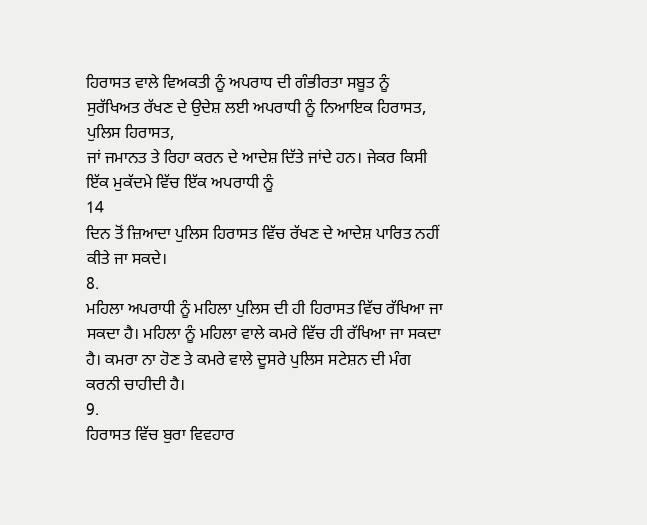ਹਿਰਾਸਤ ਵਾਲੇ ਵਿਅਕਤੀ ਨੂੰ ਅਪਰਾਧ ਦੀ ਗੰਭੀਰਤਾ ਸਬੂਤ ਨੂੰ
ਸੁਰੱਖਿਅਤ ਰੱਖਣ ਦੇ ਉਦੇਸ਼ ਲਈ ਅਪਰਾਧੀ ਨੂੰ ਨਿਆਇਕ ਹਿਰਾਸਤ,
ਪੁਲਿਸ ਹਿਰਾਸਤ,
ਜਾਂ ਜਮਾਨਤ ਤੇ ਰਿਹਾ ਕਰਨ ਦੇ ਆਦੇਸ਼ ਦਿੱਤੇ ਜਾਂਦੇ ਹਨ। ਜੇਕਰ ਕਿਸੀ
ਇੱਕ ਮੁਕੱਦਮੇ ਵਿੱਚ ਇੱਕ ਅਪਰਾਧੀ ਨੂੰ
14
ਦਿਨ ਤੋਂ ਜ਼ਿਆਦਾ ਪੁਲਿਸ ਹਿਰਾਸਤ ਵਿੱਚ ਰੱਖਣ ਦੇ ਆਦੇਸ਼ ਪਾਰਿਤ ਨਹੀਂ
ਕੀਤੇ ਜਾ ਸਕਦੇ।
8.
ਮਹਿਲਾ ਅਪਰਾਧੀ ਨੂੰ ਮਹਿਲਾ ਪੁਲਿਸ ਦੀ ਹੀ ਹਿਰਾਸਤ ਵਿੱਚ ਰੱਖਿਆ ਜਾ
ਸਕਦਾ ਹੈ। ਮਹਿਲਾ ਨੂੰ ਮਹਿਲਾ ਵਾਲੇ ਕਮਰੇ ਵਿੱਚ ਹੀ ਰੱਖਿਆ ਜਾ ਸਕਦਾ
ਹੈ। ਕਮਰਾ ਨਾ ਹੋਣ ਤੇ ਕਮਰੇ ਵਾਲੇ ਦੂਸਰੇ ਪੁਲਿਸ ਸਟੇਸ਼ਨ ਦੀ ਮੰਗ
ਕਰਨੀ ਚਾਹੀਦੀ ਹੈ।
9.
ਹਿਰਾਸਤ ਵਿੱਚ ਬੁਰਾ ਵਿਵਹਾਰ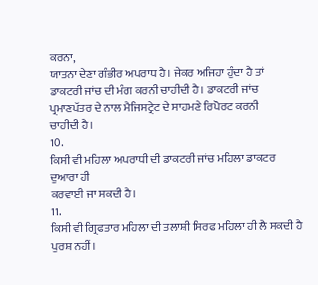ਕਰਨਾ,
ਯਾਤਨਾ ਦੇਣਾ ਗੰਭੀਰ ਅਪਰਾਧ ਹੈ। ਜੇਕਰ ਅਜਿਹਾ ਹੁੰਦਾ ਹੈ ਤਾਂ
ਡਾਕਟਰੀ ਜਾਂਚ ਦੀ ਮੰਗ ਕਰਨੀ ਚਾਹੀਦੀ ਹੈ। ਡਾਕਟਰੀ ਜਾਂਚ
ਪ੍ਰਮਾਣਪੱਤਰ ਦੇ ਨਾਲ ਮੈਜਿਸਟ੍ਰੇਟ ਦੇ ਸਾਹਮਣੇ ਰਿਪੋਰਟ ਕਰਨੀ
ਚਾਹੀਦੀ ਹੈ।
10.
ਕਿਸੀ ਵੀ ਮਹਿਲਾ ਅਪਰਾਧੀ ਦੀ ਡਾਕਟਰੀ ਜਾਂਚ ਮਹਿਲਾ ਡਾਕਟਰ ਦੁਆਰਾ ਹੀ
ਕਰਵਾਈ ਜਾ ਸਕਦੀ ਹੈ।
11.
ਕਿਸੀ ਵੀ ਗ੍ਰਿਫਤਾਰ ਮਹਿਲਾ ਦੀ ਤਲਾਸ਼ੀ ਸਿਰਫ ਮਹਿਲਾ ਹੀ ਲੈ ਸਕਦੀ ਹੈ
ਪੁਰਸ਼ ਨਹੀਂ।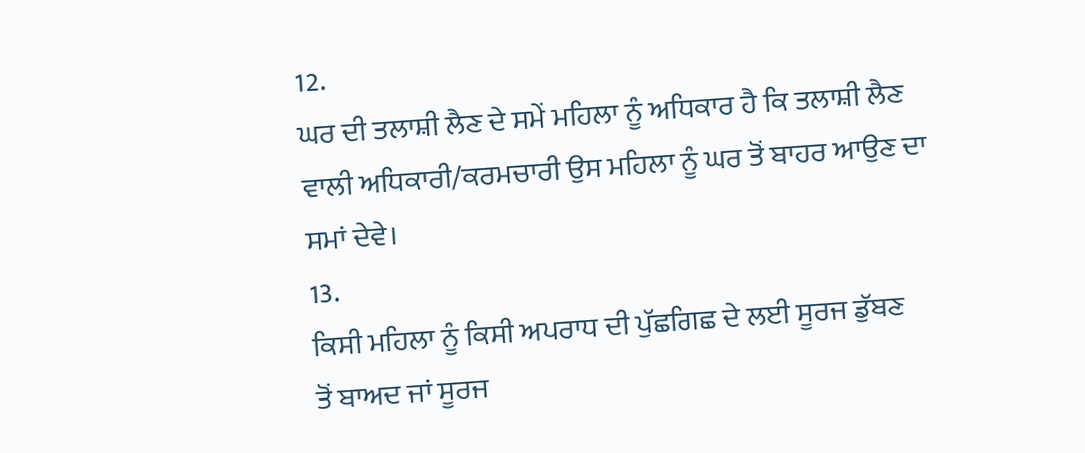12.
ਘਰ ਦੀ ਤਲਾਸ਼ੀ ਲੈਣ ਦੇ ਸਮੇਂ ਮਹਿਲਾ ਨੂੰ ਅਧਿਕਾਰ ਹੈ ਕਿ ਤਲਾਸ਼ੀ ਲੈਣ
ਵਾਲੀ ਅਧਿਕਾਰੀ/ਕਰਮਚਾਰੀ ਉਸ ਮਹਿਲਾ ਨੂੰ ਘਰ ਤੋਂ ਬਾਹਰ ਆਉਣ ਦਾ
ਸਮਾਂ ਦੇਵੇ।
13.
ਕਿਸੀ ਮਹਿਲਾ ਨੂੰ ਕਿਸੀ ਅਪਰਾਧ ਦੀ ਪੁੱਛਗਿਛ ਦੇ ਲਈ ਸੂਰਜ ਡੁੱਬਣ
ਤੋਂ ਬਾਅਦ ਜਾਂ ਸੂਰਜ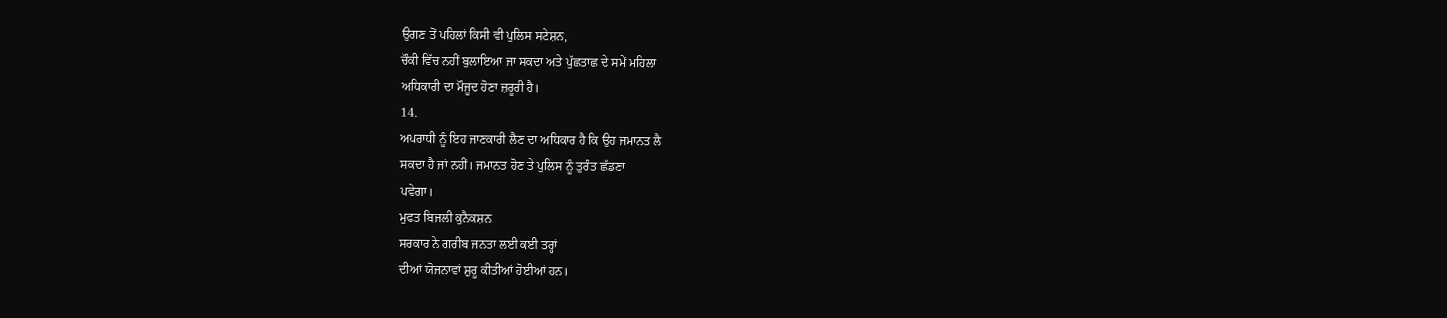ਉਗਣ ਤੋਂ ਪਹਿਲਾਂ ਕਿਸੀ ਵੀ ਪੁਲਿਸ ਸਟੇਸ਼ਨ,
ਚੌਕੀ ਵਿੱਚ ਨਹੀਂ ਬੁਲਾਇਆ ਜਾ ਸਕਦਾ ਅਤੇ ਪੁੱਛਤਾਛ ਦੇ ਸਮੇਂ ਮਹਿਲਾ
ਅਧਿਕਾਰੀ ਦਾ ਮੌਜੂਦ ਹੋਣਾ ਜ਼ਰੂਰੀ ਹੈ।
14.
ਅਪਰਾਧੀ ਨੂੰ ਇਹ ਜਾਣਕਾਰੀ ਲੈਣ ਦਾ ਅਧਿਕਾਰ ਹੈ ਕਿ ਉਹ ਜਮਾਨਤ ਲੈ
ਸਕਦਾ ਹੈ ਜਾਂ ਨਹੀਂ। ਜਮਾਨਤ ਹੋਣ ਤੇ ਪੁਲਿਸ ਨੂੰ ਤੁਰੰਤ ਛੱਡਣਾ
ਪਵੇਗਾ।
ਮੁਫਤ ਬਿਜਲੀ ਕੁਨੈਕਸ਼ਨ
ਸਰਕਾਰ ਨੇ ਗਰੀਬ ਜਨਤਾ ਲਈ ਕਈ ਤਰ੍ਹਾਂ
ਦੀਆਂ ਯੋਜਨਾਵਾਂ ਸ਼ੁਰੂ ਕੀਤੀਆਂ ਹੋਈਆਂ ਹਨ।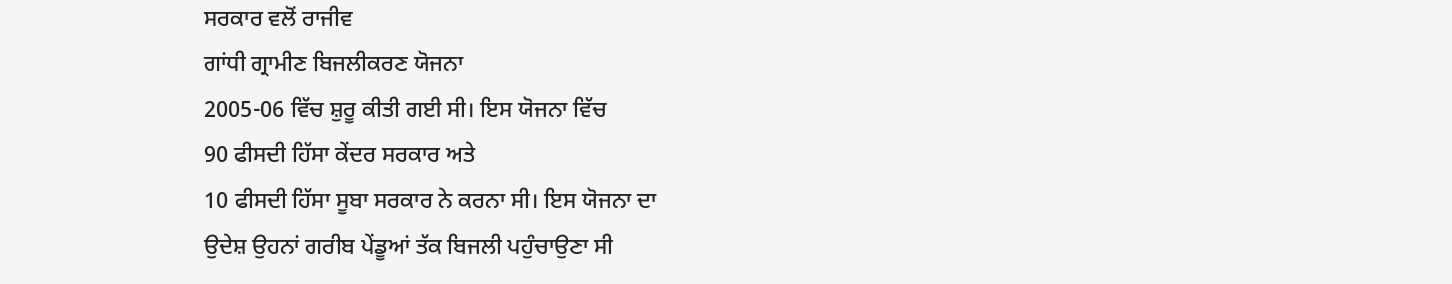ਸਰਕਾਰ ਵਲੋਂ ਰਾਜੀਵ
ਗਾਂਧੀ ਗ੍ਰਾਮੀਣ ਬਿਜਲੀਕਰਣ ਯੋਜਨਾ
2005-06 ਵਿੱਚ ਸ਼ੁਰੂ ਕੀਤੀ ਗਈ ਸੀ। ਇਸ ਯੋਜਨਾ ਵਿੱਚ
90 ਫੀਸਦੀ ਹਿੱਸਾ ਕੇਂਦਰ ਸਰਕਾਰ ਅਤੇ
10 ਫੀਸਦੀ ਹਿੱਸਾ ਸੂਬਾ ਸਰਕਾਰ ਨੇ ਕਰਨਾ ਸੀ। ਇਸ ਯੋਜਨਾ ਦਾ
ਉਦੇਸ਼ ਉਹਨਾਂ ਗਰੀਬ ਪੇਂਡੂਆਂ ਤੱਕ ਬਿਜਲੀ ਪਹੁੰਚਾਉਣਾ ਸੀ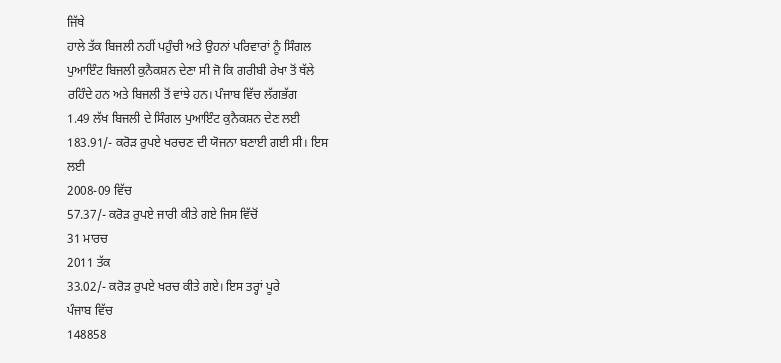ਜਿੱਥੇ
ਹਾਲੇ ਤੱਕ ਬਿਜਲੀ ਨਹੀਂ ਪਹੁੰਚੀ ਅਤੇ ਉਹਨਾਂ ਪਰਿਵਾਰਾਂ ਨੂੰ ਸਿੰਗਲ
ਪੁਆਇੰਟ ਬਿਜਲੀ ਕੁਨੈਕਸ਼ਨ ਦੇਣਾ ਸੀ ਜੋ ਕਿ ਗਰੀਬੀ ਰੇਖਾ ਤੋਂ ਥੱਲੇ
ਰਹਿੰਦੇ ਹਨ ਅਤੇ ਬਿਜਲੀ ਤੋਂ ਵਾਂਝੇ ਹਨ। ਪੰਜਾਬ ਵਿੱਚ ਲੱਗਭੱਗ
1.49 ਲੱਖ ਬਿਜਲੀ ਦੇ ਸਿੰਗਲ ਪੁਆਇੰਟ ਕੁਨੈਕਸ਼ਨ ਦੇਣ ਲਈ
183.91/- ਕਰੋੜ ਰੁਪਏ ਖਰਚਣ ਦੀ ਯੋਜਨਾ ਬਣਾਈ ਗਈ ਸੀ। ਇਸ
ਲਈ
2008-09 ਵਿੱਚ
57.37/- ਕਰੋੜ ਰੁਪਏ ਜਾਰੀ ਕੀਤੇ ਗਏ ਜਿਸ ਵਿੱਚੋਂ
31 ਮਾਰਚ
2011 ਤੱਕ
33.02/- ਕਰੋੜ ਰੁਪਏ ਖਰਚ ਕੀਤੇ ਗਏ। ਇਸ ਤਰ੍ਹਾਂ ਪੂਰੇ
ਪੰਜਾਬ ਵਿੱਚ
148858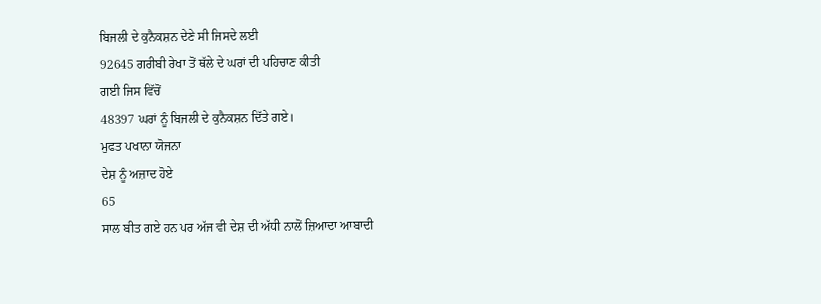ਬਿਜਲੀ ਦੇ ਕੁਨੈਕਸ਼ਨ ਦੇਣੇ ਸੀ ਜਿਸਦੇ ਲਈ
92645 ਗਰੀਬੀ ਰੇਖਾ ਤੋਂ ਥੱਲੇ ਦੇ ਘਰਾਂ ਦੀ ਪਹਿਚਾਣ ਕੀਤੀ
ਗਈ ਜਿਸ ਵਿੱਚੋਂ
48397 ਘਰਾਂ ਨੂੰ ਬਿਜਲੀ ਦੇ ਕੁਨੈਕਸ਼ਨ ਦਿੱਤੇ ਗਏ।
ਮੁਫਤ ਪਖਾਨਾ ਯੋਜਨਾ
ਦੇਸ਼ ਨੂੰ ਅਜ਼ਾਦ ਹੋਏ
65
ਸਾਲ ਬੀਤ ਗਏ ਹਨ ਪਰ ਅੱਜ ਵੀ ਦੇਸ਼ ਦੀ ਅੱਧੀ ਨਾਲੋਂ ਜ਼ਿਆਦਾ ਆਬਾਦੀ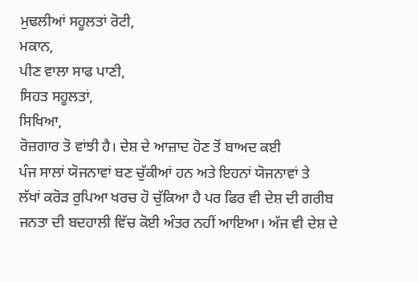ਮੁਢਲੀਆਂ ਸਹੂਲਤਾਂ ਰੋਟੀ,
ਮਕਾਨ,
ਪੀਣ ਵਾਲਾ ਸਾਫ ਪਾਣੀ,
ਸਿਹਤ ਸਹੂਲਤਾਂ,
ਸਿਖਿਆ,
ਰੋਜ਼ਗਾਰ ਤੋ ਵਾਂਝੀ ਹੈ। ਦੇਸ਼ ਦੇ ਆਜ਼ਾਦ ਹੋਣ ਤੋਂ ਬਾਅਦ ਕਈ
ਪੰਜ ਸਾਲਾਂ ਯੋਜਨਾਵਾਂ ਬਣ ਚੁੱਕੀਆਂ ਹਨ ਅਤੇ ਇਹਨਾਂ ਯੋਜਨਾਵਾਂ ਤੇ
ਲੱਖਾਂ ਕਰੋੜ ਰੁਪਿਆ ਖਰਚ ਹੋ ਚੁੱਕਿਆ ਹੈ ਪਰ ਫਿਰ ਵੀ ਦੇਸ਼ ਦੀ ਗਰੀਬ
ਜਨਤਾ ਦੀ ਬਦਹਾਲੀ ਵਿੱਚ ਕੋਈ ਅੰਤਰ ਨਹੀਂ ਆਇਆ। ਅੱਜ ਵੀ ਦੇਸ਼ ਦੇ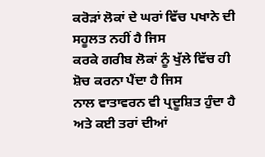ਕਰੋੜਾਂ ਲੋਕਾਂ ਦੇ ਘਰਾਂ ਵਿੱਚ ਪਖਾਨੇ ਦੀ ਸਹੂਲਤ ਨਹੀਂ ਹੈ ਜਿਸ
ਕਰਕੇ ਗਰੀਬ ਲੋਕਾਂ ਨੂੰ ਖੁੱਲੇ ਵਿੱਚ ਹੀ ਸ਼ੋਚ ਕਰਨਾ ਪੈਂਦਾ ਹੈ ਜਿਸ
ਨਾਲ ਵਾਤਾਵਰਨ ਵੀ ਪ੍ਰਦੂਸ਼ਿਤ ਹੁੰਦਾ ਹੈ ਅਤੇ ਕਈ ਤਰਾਂ ਦੀਆਂ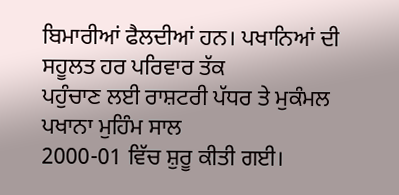ਬਿਮਾਰੀਆਂ ਫੈਲਦੀਆਂ ਹਨ। ਪਖਾਨਿਆਂ ਦੀ ਸਹੂਲਤ ਹਰ ਪਰਿਵਾਰ ਤੱਕ
ਪਹੁੰਚਾਣ ਲਈ ਰਾਸ਼ਟਰੀ ਪੱਧਰ ਤੇ ਮੁਕੰਮਲ ਪਖਾਨਾ ਮੁਹਿੰਮ ਸਾਲ
2000-01 ਵਿੱਚ ਸ਼ੁਰੂ ਕੀਤੀ ਗਈ।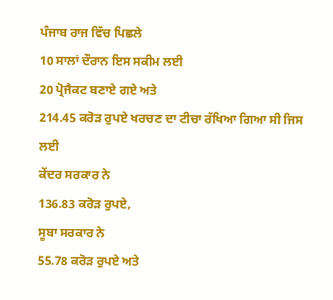ਪੰਜਾਬ ਰਾਜ ਵਿੱਚ ਪਿਛਲੇ
10 ਸਾਲਾਂ ਦੌਰਾਨ ਇਸ ਸਕੀਮ ਲਈ
20 ਪ੍ਰੋਜੈਕਟ ਬਣਾਏ ਗਏ ਅਤੇ
214.45 ਕਰੋੜ ਰੁਪਏ ਖਰਚਣ ਦਾ ਟੀਚਾ ਰੱਖਿਆ ਗਿਆ ਸੀ ਜਿਸ ਲਈ
ਕੇਂਦਰ ਸਰਕਾਰ ਨੇ
136.83 ਕਰੋੜ ਰੁਪਏ,
ਸੂਬਾ ਸਰਕਾਰ ਨੇ
55.78 ਕਰੋੜ ਰੁਪਏ ਅਤੇ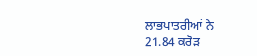ਲਾਭਪਾਤਰੀਆਂ ਨੇ
21.84 ਕਰੋੜ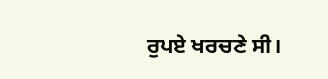ਰੁਪਏ ਖਰਚਣੇ ਸੀ।